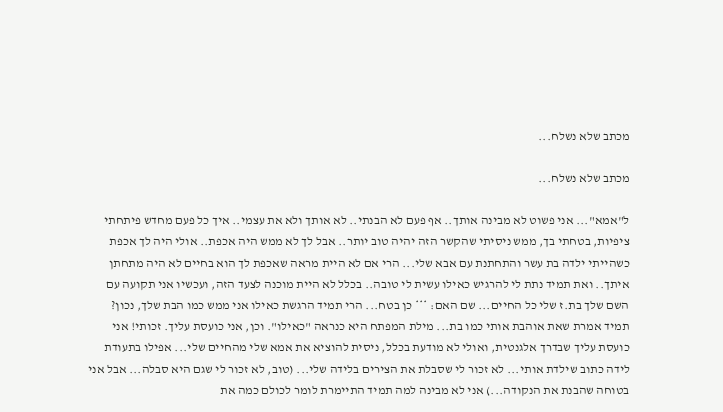מכתב שלא נשלח...

מכתב שלא נשלח...

ל"אמא"... אני פשוט לא מבינה אותך.. אף פעם לא הבנתי.. לא אותך ולא את עצמי.. איך כל פעם מחדש פיתחתי ציפיות, בטחתי בך, ממש ניסיתי שהקשר הזה יהיה טוב יותר.. אבל לך לא ממש היה אכפת.. אולי היה לך אכפת כשהייתי ילדה בת עשר והתחתנת עם אבא שלי... הרי אם לא היית מראה שאכפת לך הוא בחיים לא היה מתחתן איתך.. ואת תמיד נתת לי להרגיש כאילו עשית לי טובה.. בכלל לא היית מוכנה לצעד הזה, ועכשיו אני תקועה עם השם שלך בת.ז שלי כל החיים... שם האם: *** כן בטח... הרי תמיד הרגשת כאילו אני ממש כמו הבת שלך, נכון? תמיד אמרת שאת אוהבת אותי כמו בת... מילת המפתח היא כנראה "כאילו". וכן, אני כועסת עליך. זכותי! אני כועסת עליך שבדרך אלגנטית, ואולי לא מודעת בכלל, ניסית להוציא את אמא שלי מהחיים שלי... אפילו בתעודת לידה כתוב שילדת אותי... לא זכור לי שסבלת את הצירים בלידה שלי... (טוב, לא זכור לי שגם היא סבלה... אבל אני בטוחה שהבנת את הנקודה...) אני לא מבינה למה תמיד התיימרת לומר לכולם כמה את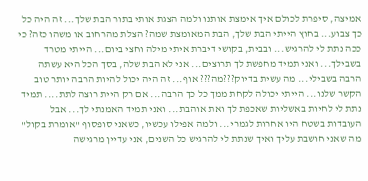אמיצה, סיפרת לכולם איך אימצת אותנו ולמה הצגת אותי בתור הבת שלך... זה היה כל כך צבוע... בחוץ הייתי הבת שלך, הבת המאומצת שמה? הצלת מהרחוב או משהו כזה? כי ככה נתת לי להרגיש... ובבית, בקושי דיברת איתי מילה וחצי ביום... הייתי מטרד בשבילך... ואני תמיד מחפשת לך תרוצים... אני לא הבת שלה, בסך הכל היא עשתה הרבה בשבילי... מה עשית בדיוק???מה??? אוף... זה היה יכול להיות הרבה יותר טוב הקשר שלנו... הייתי יכולה לקחת ממך כל כך הרבה... אם רק היית רוצה לתת.... תמיד נתת לי לחיות באשליות שאכפת לך ואת אוהבת... ואני תמיד האמנתי לך... אבל העובדות בשטח היו אחרות לגמרי... ולמה אפילו עכשיו, כשאני סופסוף "אומרת בקול" מה שאני חושבת עליך ואיך שנתת לי להרגיש כל השנים, אני עדיין מרגישה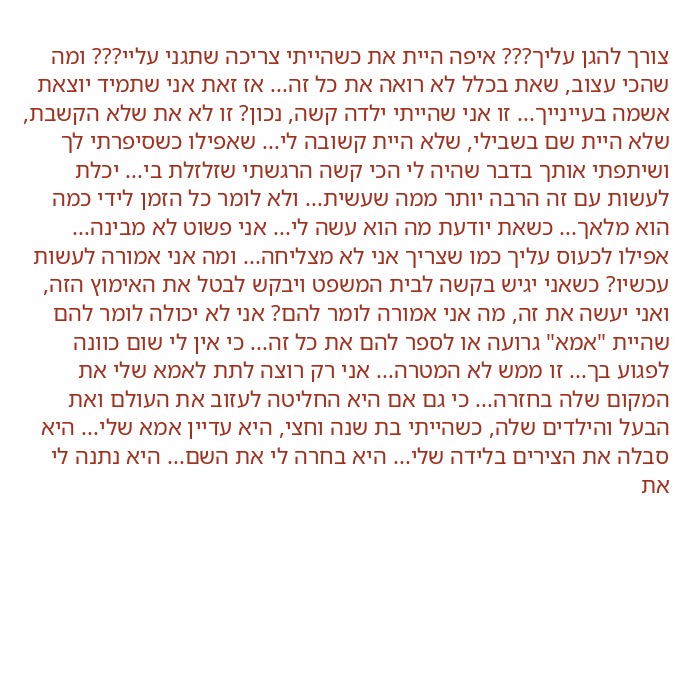צורך להגן עליך??? איפה היית את כשהייתי צריכה שתגני עליי??? ומה שהכי עצוב, שאת בכלל לא רואה את כל זה... אז זאת אני שתמיד יוצאת אשמה בעיינייך... זו אני שהייתי ילדה קשה, נכון? זו לא את שלא הקשבת, שלא היית שם בשבילי, שלא היית קשובה לי... שאפילו כשסיפרתי לך ושיתפתי אותך בדבר שהיה לי הכי קשה הרגשתי שזלזלת בי... יכלת לעשות עם זה הרבה יותר ממה שעשית... ולא לומר כל הזמן לידי כמה הוא מלאך... כשאת יודעת מה הוא עשה לי... אני פשוט לא מבינה... אפילו לכעוס עליך כמו שצריך אני לא מצליחה... ומה אני אמורה לעשות עכשיו? כשאני יגיש בקשה לבית המשפט ויבקש לבטל את האימוץ הזה, ואני יעשה את זה, מה אני אמורה לומר להם? אני לא יכולה לומר להם שהיית "אמא" גרועה או לספר להם את כל זה... כי אין לי שום כוונה לפגוע בך... זו ממש לא המטרה... אני רק רוצה לתת לאמא שלי את המקום שלה בחזרה... כי גם אם היא החליטה לעזוב את העולם ואת הבעל והילדים שלה, כשהייתי בת שנה וחצי, היא עדיין אמא שלי... היא סבלה את הצירים בלידה שלי... היא בחרה לי את השם... היא נתנה לי את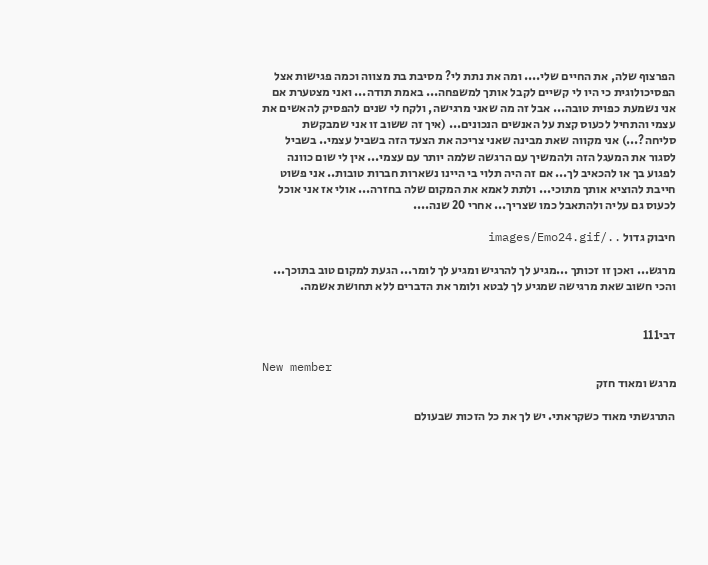הפרצוף שלה, את החיים שלי.... ומה את נתת לי? מסיבת בת מצווה וכמה פגישות אצל הפסיכולוגית כי היו לי קשיים לקבל אותך למשפחה... באמת תודה... ואני מצטערת אם אני נשמעת כפוית טובה... אבל זה מה שאני מרגישה, ולקח לי שנים להפסיק להאשים את עצמי והתחיל לכעוס קצת על האנשים הנכונים... (איך זה ששוב זו אני שמבקשת סליחה?...) אני מקווה שאת מבינה שאני צריכה את הצעד הזה בשביל עצמי.. בשביל לסגור את המעגל הזה ולהמשיך עם הרגשה שלמה יותר עם עצמי... אין לי שום כוונה לפגוע בך או להכאיב לך... אם זה היה תלוי בי היינו נשארות חברות טובות.. אני פשוט חייבת להוציא אותך מתוכי... ולתת לאמא את המקום שלה בחזרה... אולי אז אני אוכל לכעוס גם עליה ולהתאבל כמו שצריך... אחרי 20 שנה....

חיבוק גדול ../images/Emo24.gif

מרגש... ואכן זו זכותך ...מגיע לך להרגיש ומגיע לך לומר... הגעת למקום טוב בתוכך... והכי חשוב שאת מרגישה שמגיע לך לבטא ולומר את הדברים ללא תחושת אשמה.


דבי111

New member
מרגש ומאוד חזק

התרגשתי מאוד כשקראתי. יש לך את כל הזכות שבעולם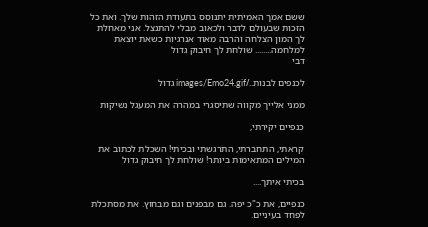ששם אמך האמיתית יתנוסס בתעודת הזהות שלך. ואת כל הזכות שבעולם לדבר ולכאוב מבלי להתנצל. אני מאחלת לך המון הצלחה והרבה מאוד אנרגיות כשאת יוצאת למלחמה........ שולחת לך חיבוק גדול
דבי

לכנפים לבנות../images/Emo24.gif גדול

ממני אלייך מקווה שתיסגרי במהרה את המעגל נשיקות

כנפיים יקירתי,

קראתי, התחברתי, התרגשתי ובכיתי! השכלת לכתוב את המילים המתאימות ביותר! שולחת לך חיבוק גדול

בכיתי איתך....

כנפיים, את כ"כ יפה. גם מבפנים וגם מבחוץ. את מסתכלת לפחד בעיניים.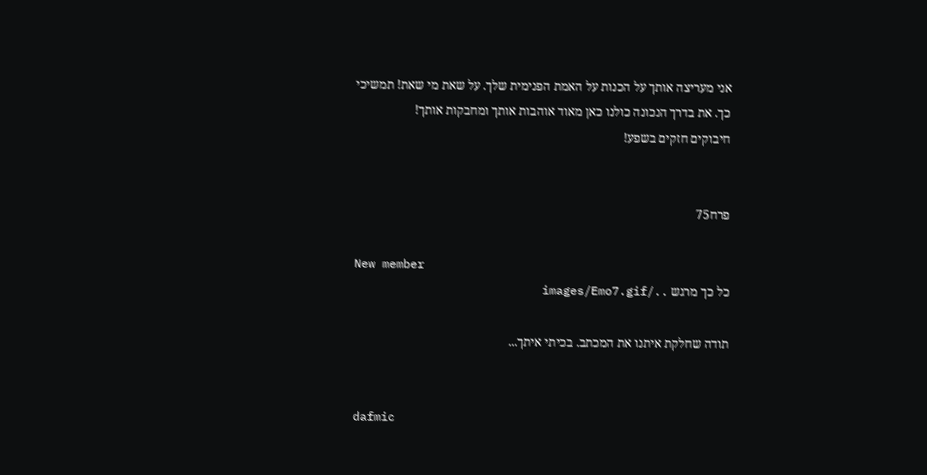אני מעריצה אותך על הכנות על האמת הפנימית שלך. על שאת מי שאת! תמשיכי כך. את בדרך הנכונה כולנו כאן מאוד אוהבות אותך ומחבקות אותך!
חיבוקים חזקים בשפע!


פרח75

New member
כל כך מרגש ../images/Emo7.gif

תודה שחלקת איתנו את המכתב. בכיתי איתך...


dafmic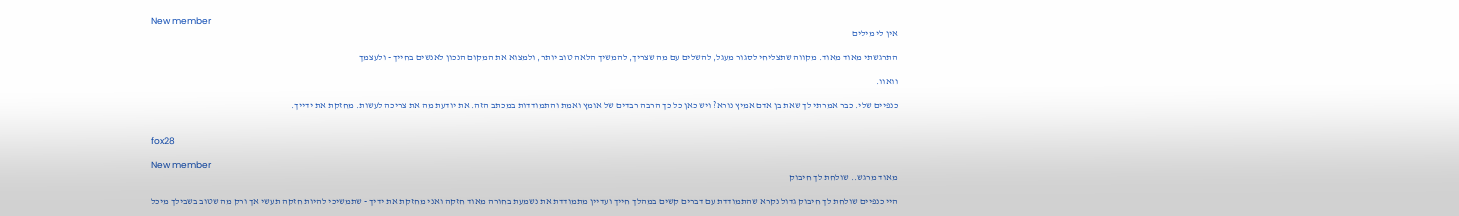New member
אין לי מילים

התרגשתי מאוד מאוד. מקווה שתצליחי לסגור מעגל, להשלים עם מה שצריך, להמשיך הלאה טוב יותר, ולמצוא את המקום הנכון לאנשים בחייך - ולעצמך

וואוו.

כנפיים שלי. כבר אמרתי לך שאת בן אדם אמיץ נורא? ויש כאן כל כך הרבה רבדים של אומץ ואמת והתמודדות במכתב הזה. את יודעת מה את צריכה לעשות. מחזקת את ידייך.


fox28

New member
מאוד מרגש.. שולחת לך חיבוק

היי כנפיים שולחת לך חיבוק גדול נקרא שהתמודדת עם דברים קשים במהלך חייך ועדיין מתמודדת את נשמעת בחורה מאוד חזקה ואני מחזקת את ידיך - שתמשיכי להיות חזקה תעשי אך ורק מה שטוב בשבילך מיכל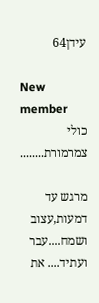עידן64

New member
כולי צמרמורת........

מרגש עד דמעות,עצוב ושמח....עבר ועתיד.... את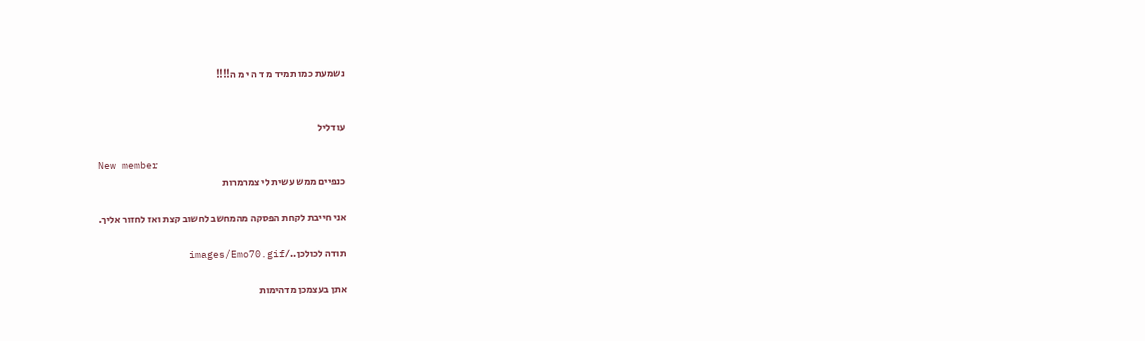נשמעת כמו תמיד מ ד ה י מ ה!!!!


עודליל

New member
כנפיים ממש עשית לי צמרמרות

אני חייבת לקחת הפסקה מהמחשב לחשוב קצת ואז לחזור אליך.

תודה לכולכן../images/Emo70.gif

אתן בעצמכן מדהימות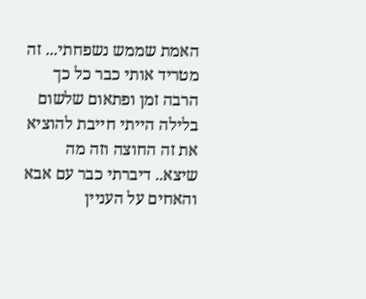האמת שממש נשפחתי... זה מטריד אותי כבר כל כך הרבה זמן ופתאום שלשום בלילה הייתי חייבת להוציא את זה החוצה וזה מה שיצא.. דיברתי כבר עם אבא והאחים על העניין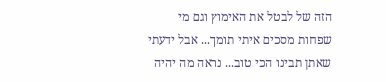הזה של לבטל את האימוץ וגם מי שפחות מסכים איתי תומך... אבל ידעתי שאתן תבינו הכי טוב... נראה מה יהיה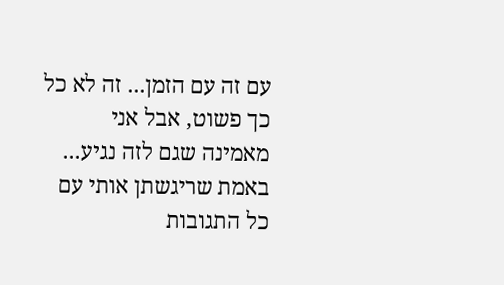עם זה עם הזמן... זה לא כל כך פשוט, אבל אני מאמינה שגם לזה נגיע... באמת שריגשתן אותי עם כל התגובות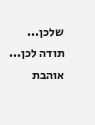שלכן... תודה לכן... אוהבת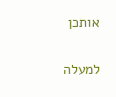אותכן

למעלה